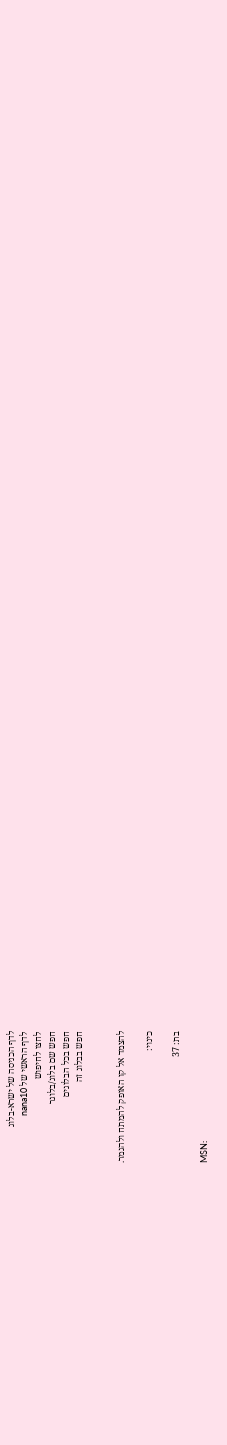לדף הכניסה של ישרא-בלוג
לדף הראשי של nana10
לחצו לחיפוש
חפש שם בלוג/בלוגר
חפש בכל הבלוגים
חפש בבלוג זה


להצמד אל קו האופק להמתח ולהגמר.

כינוי:

בת: 37

MSN: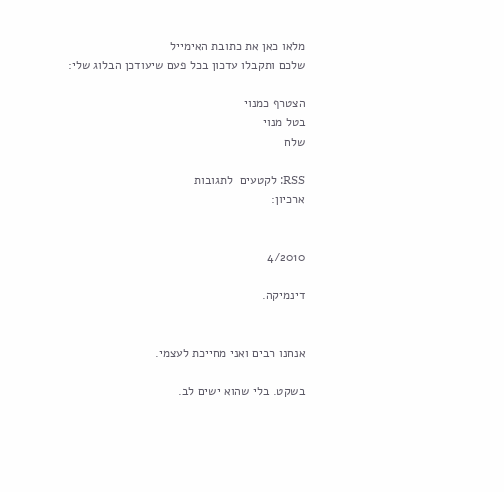מלאו כאן את כתובת האימייל
שלכם ותקבלו עדכון בכל פעם שיעודכן הבלוג שלי:

הצטרף כמנוי
בטל מנוי
שלח

RSS: לקטעים  לתגובות
ארכיון:


4/2010

דינמיקה.


אנחנו רבים ואני מחייכת לעצמי.

בשקט. בלי שהוא ישים לב.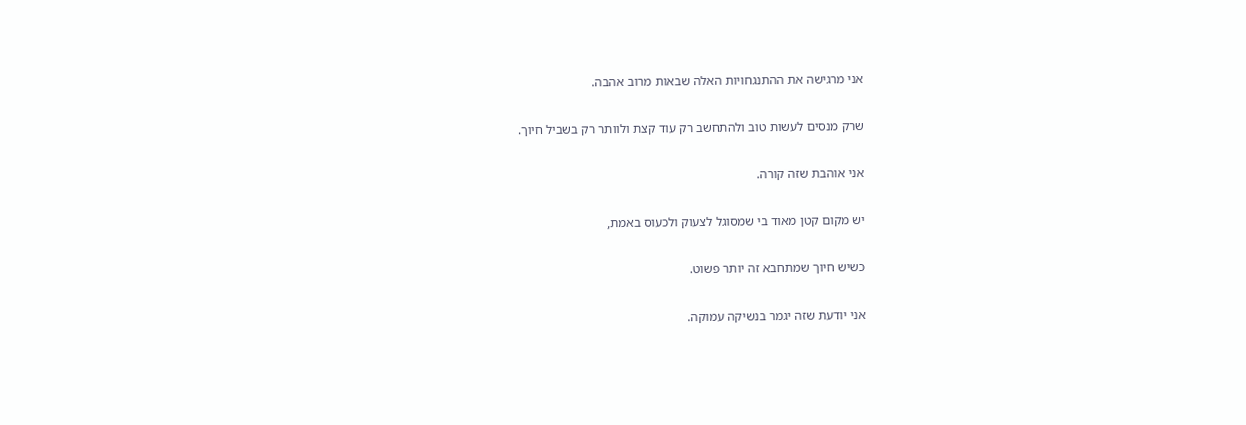אני מרגישה את ההתנגחויות האלה שבאות מרוב אהבה.

שרק מנסים לעשות טוב ולהתחשב רק עוד קצת ולוותר רק בשביל חיוך.

אני אוהבת שזה קורה.

יש מקום קטן מאוד בי שמסוגל לצעוק ולכעוס באמת,

כשיש חיוך שמתחבא זה יותר פשוט.

אני יודעת שזה יגמר בנשיקה עמוקה.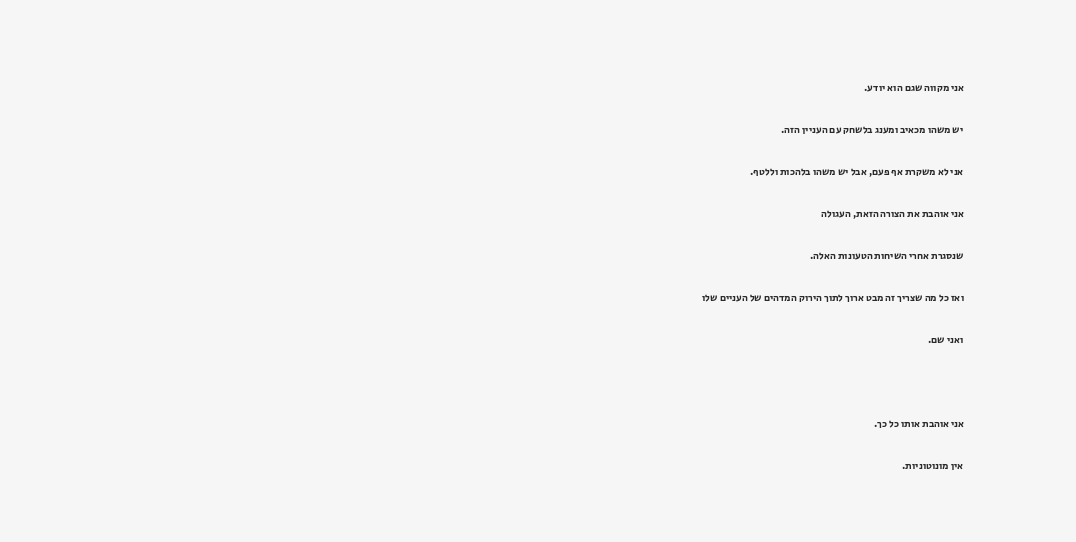אני מקווה שגם הוא יודע.

יש משהו מכאיב ומענג בלשחק עם העניין הזה.

אני לא משקרת אף פעם, אבל יש משהו בלהכות וללטף.

אני אוהבת את הצורה הזאת, העגולה

שנסגרת אחרי השיחות הטעונות האלה.

ואז כל מה שצריך זה מבט ארוך לתוך הירוק המדהים של העניים שלו

ואני שם.



אני אוהבת אותו כל כך.

אין מונוטוניות.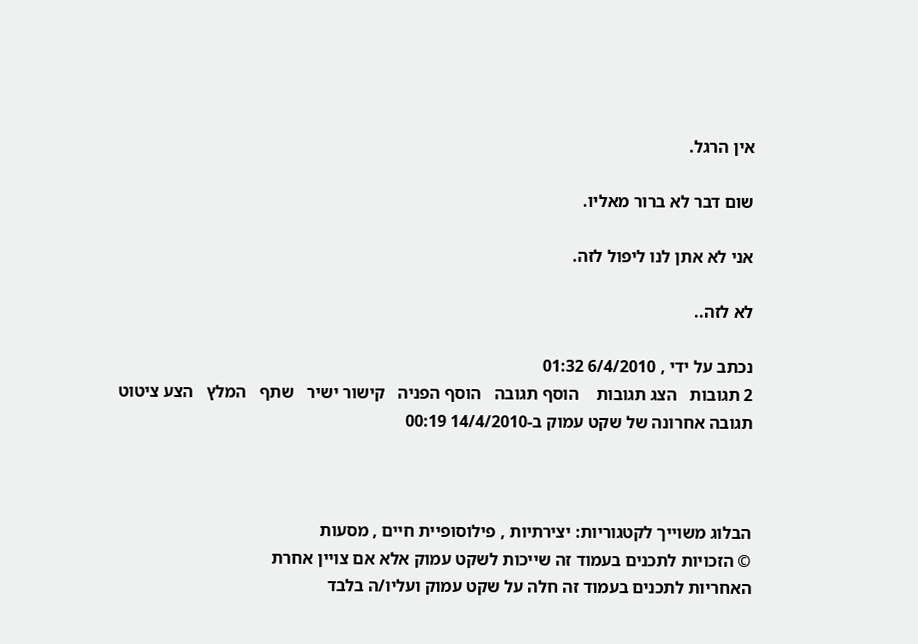אין הרגל.

שום דבר לא ברור מאליו.

אני לא אתן לנו ליפול לזה.

לא לזה..

נכתב על ידי , 6/4/2010 01:32
2 תגובות   הצג תגובות    הוסף תגובה   הוסף הפניה   קישור ישיר   שתף   המלץ   הצע ציטוט
תגובה אחרונה של שקט עמוק ב-14/4/2010 00:19



הבלוג משוייך לקטגוריות: יצירתיות , פילוסופיית חיים , מסעות
© הזכויות לתכנים בעמוד זה שייכות לשקט עמוק אלא אם צויין אחרת
האחריות לתכנים בעמוד זה חלה על שקט עמוק ועליו/ה בלבד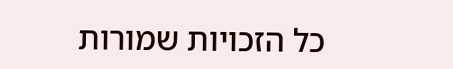כל הזכויות שמורות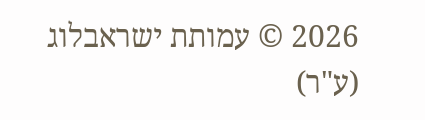2026 © עמותת ישראבלוג (ע"ר)